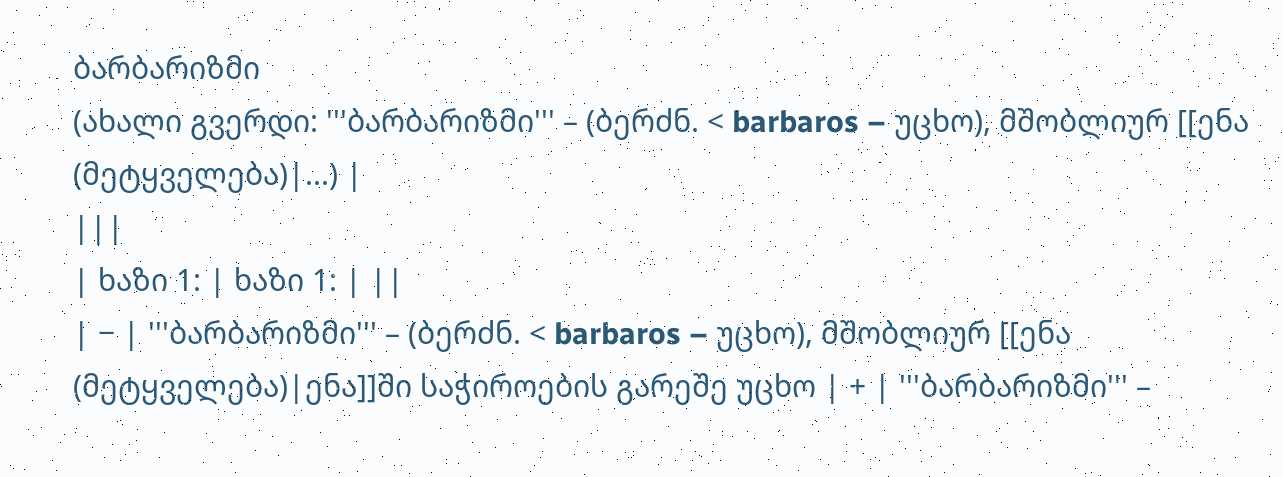ბარბარიზმი
(ახალი გვერდი: '''ბარბარიზმი''' – (ბერძნ. < barbaros – უცხო), მშობლიურ [[ენა (მეტყველება)|...) |
|||
| ხაზი 1: | ხაზი 1: | ||
| − | '''ბარბარიზმი''' – (ბერძნ. < barbaros – უცხო), მშობლიურ [[ენა (მეტყველება)|ენა]]ში საჭიროების გარეშე უცხო | + | '''ბარბარიზმი''' –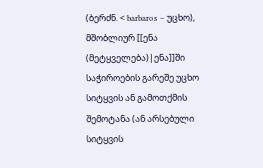(ბერძნ. < barbaros – უცხო), მშობლიურ [[ენა (მეტყველება)|ენა]]ში საჭიროების გარეშე უცხო სიტყვის ან გამოთქმის შემოტანა (ან არსებული სიტყვის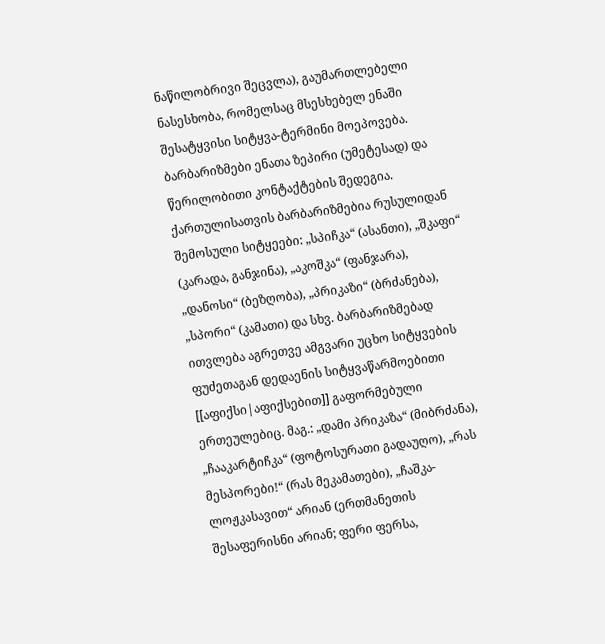ნაწილობრივი შეცვლა), გაუმართლებელი ნასესხობა, რომელსაც მსესხებელ ენაში შესატყვისი სიტყვა-ტერმინი მოეპოვება. ბარბარიზმები ენათა ზეპირი (უმეტესად) და წერილობითი კონტაქტების შედეგია. ქართულისათვის ბარბარიზმებია რუსულიდან შემოსული სიტყეები: „სპიჩკა“ (ასანთი), „შკაფი“ (კარადა, განჯინა), „აკოშკა“ (ფანჯარა), „დანოსი“ (ბეზღობა), „პრიკაზი“ (ბრძანება), „სპორი“ (კამათი) და სხვ. ბარბარიზმებად ითვლება აგრეთვე ამგვარი უცხო სიტყვების ფუძეთაგან დედაენის სიტყვაწარმოებითი [[აფიქსი|აფიქსებით]] გაფორმებული ერთეულებიც. მაგ.: „დამი პრიკაზა“ (მიბრძანა), „ჩააკარტიჩკა“ (ფოტოსურათი გადაუღო), „რას მესპორები!“ (რას მეკამათები), „ჩაშკა-ლოჟკასავით“ არიან (ერთმანეთის შესაფერისნი არიან; ფერი ფერსა,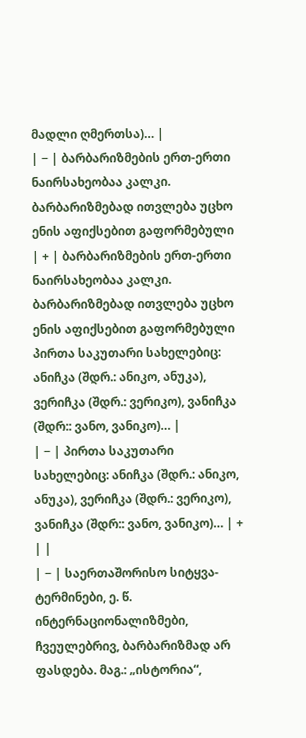მადლი ღმერთსა)… |
| − | ბარბარიზმების ერთ-ერთი ნაირსახეობაა კალკი. ბარბარიზმებად ითვლება უცხო ენის აფიქსებით გაფორმებული | + | ბარბარიზმების ერთ-ერთი ნაირსახეობაა კალკი. ბარბარიზმებად ითვლება უცხო ენის აფიქსებით გაფორმებული პირთა საკუთარი სახელებიც: ანიჩკა (შდრ.: ანიკო, ანუკა), ვერიჩკა (შდრ.: ვერიკო), ვანიჩკა (შდრ:: ვანო, ვანიკო)… |
| − | პირთა საკუთარი სახელებიც: ანიჩკა (შდრ.: ანიკო, ანუკა), ვერიჩკა (შდრ.: ვერიკო), ვანიჩკა (შდრ:: ვანო, ვანიკო)… | + | |
| − | საერთაშორისო სიტყვა-ტერმინები, ე. წ. ინტერნაციონალიზმები, ჩვეულებრივ, ბარბარიზმად არ ფასდება. მაგ.: „ისტორია“,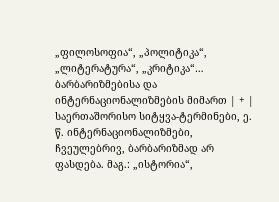„ფილოსოფია“, „პოლიტიკა“, „ლიტერატურა“, „კრიტიკა“… ბარბარიზმებისა და ინტერნაციონალიზმების მიმართ | + | საერთაშორისო სიტყვა-ტერმინები, ე. წ. ინტერნაციონალიზმები, ჩვეულებრივ, ბარბარიზმად არ ფასდება. მაგ.: „ისტორია“,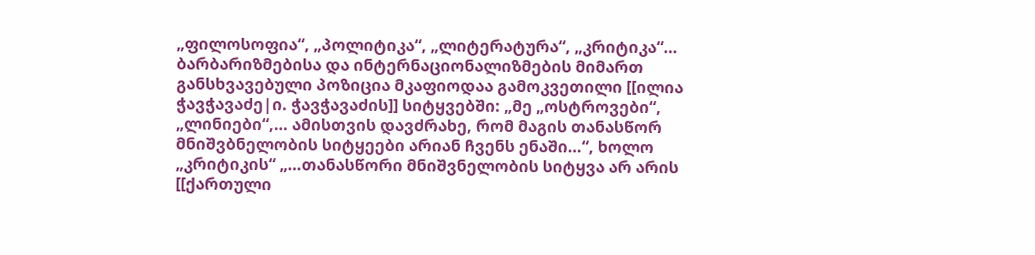„ფილოსოფია“, „პოლიტიკა“, „ლიტერატურა“, „კრიტიკა“… ბარბარიზმებისა და ინტერნაციონალიზმების მიმართ განსხვავებული პოზიცია მკაფიოდაა გამოკვეთილი [[ილია ჭავჭავაძე|ი. ჭავჭავაძის]] სიტყვებში: „მე „ოსტროვები“, „ლინიები“,… ამისთვის დავძრახე, რომ მაგის თანასწორ მნიშვბნელობის სიტყეები არიან ჩვენს ენაში…“, ხოლო „კრიტიკის“ „…თანასწორი მნიშვნელობის სიტყვა არ არის [[ქართული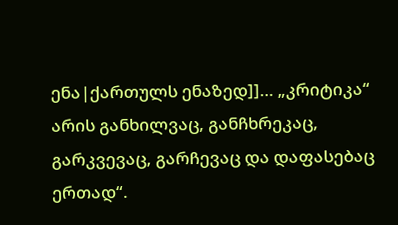ენა|ქართულს ენაზედ]]… „კრიტიკა“ არის განხილვაც, განჩხრეკაც, გარკვევაც, გარჩევაც და დაფასებაც ერთად“.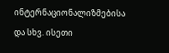ინტერნაციონალიზმებისა და სხვ. ისეთი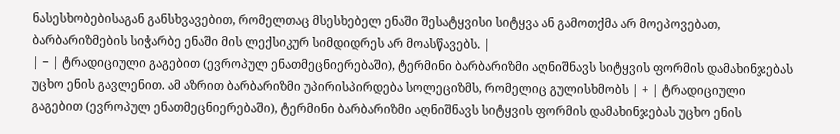ნასესხობებისაგან განსხვავებით, რომელთაც მსესხებელ ენაში შესატყვისი სიტყვა ან გამოთქმა არ მოეპოვებათ, ბარბარიზმების სიჭარბე ენაში მის ლექსიკურ სიმდიდრეს არ მოასწავებს. |
| − | ტრადიციული გაგებით (ევროპულ ენათმეცნიერებაში), ტერმინი ბარბარიზმი აღნიშნავს სიტყვის ფორმის დამახინჯებას უცხო ენის გავლენით. ამ აზრით ბარბარიზმი უპირისპირდება სოლეციზმს, რომელიც გულისხმობს | + | ტრადიციული გაგებით (ევროპულ ენათმეცნიერებაში), ტერმინი ბარბარიზმი აღნიშნავს სიტყვის ფორმის დამახინჯებას უცხო ენის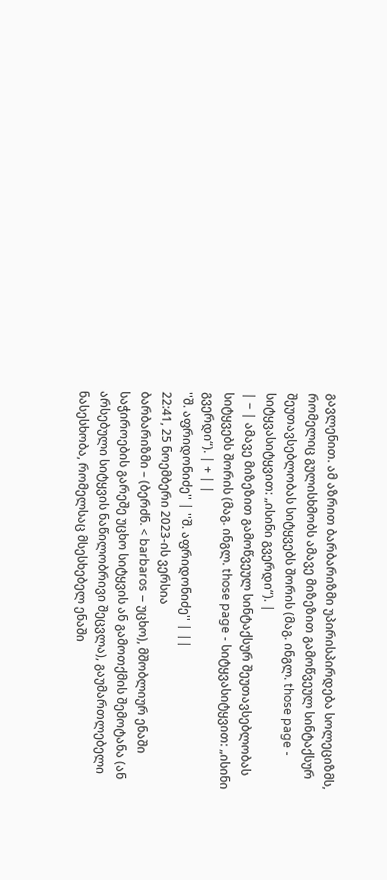გავლენით. ამ აზრით ბარბარიზმი უპირისპირდება სოლეციზმს, რომელიც გულისხმობს ამავე მიზეზით გამოწვეულ სინტაქსურ შეუთავსებლობას სიტყვებს შორის (მაგ. ინგლ. those page - სიტყვასიტყვით: „ისინი გვერდი“). |
| − | ამავე მიზეზით გამოწვეულ სინტაქსურ შეუთავსებლობას სიტყვებს შორის (მაგ. ინგლ. those page - სიტყვასიტყვით: „ისინი გვერდი“). | + | |
''შ. აფრიდონიძე'' | ''შ. აფრიდონიძე'' | ||
22:41, 25 ნოემბერი 2023-ის ვერსია
ბარბარიზმი – (ბერძნ. < barbaros – უცხო), მშობლიურ ენაში საჭიროების გარეშე უცხო სიტყვის ან გამოთქმის შემოტანა (ან არსებული სიტყვის ნაწილობრივი შეცვლა), გაუმართლებელი ნასესხობა, რომელსაც მსესხებელ ენაში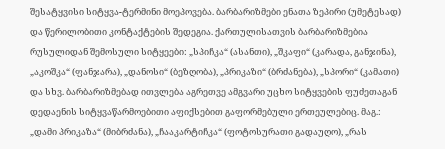შესატყვისი სიტყვა-ტერმინი მოეპოვება. ბარბარიზმები ენათა ზეპირი (უმეტესად) და წერილობითი კონტაქტების შედეგია. ქართულისათვის ბარბარიზმებია რუსულიდან შემოსული სიტყეები: „სპიჩკა“ (ასანთი), „შკაფი“ (კარადა, განჯინა), „აკოშკა“ (ფანჯარა), „დანოსი“ (ბეზღობა), „პრიკაზი“ (ბრძანება), „სპორი“ (კამათი) და სხვ. ბარბარიზმებად ითვლება აგრეთვე ამგვარი უცხო სიტყვების ფუძეთაგან დედაენის სიტყვაწარმოებითი აფიქსებით გაფორმებული ერთეულებიც. მაგ.: „დამი პრიკაზა“ (მიბრძანა), „ჩააკარტიჩკა“ (ფოტოსურათი გადაუღო), „რას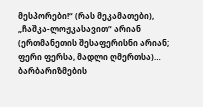მესპორები!“ (რას მეკამათები), „ჩაშკა-ლოჟკასავით“ არიან (ერთმანეთის შესაფერისნი არიან; ფერი ფერსა, მადლი ღმერთსა)…
ბარბარიზმების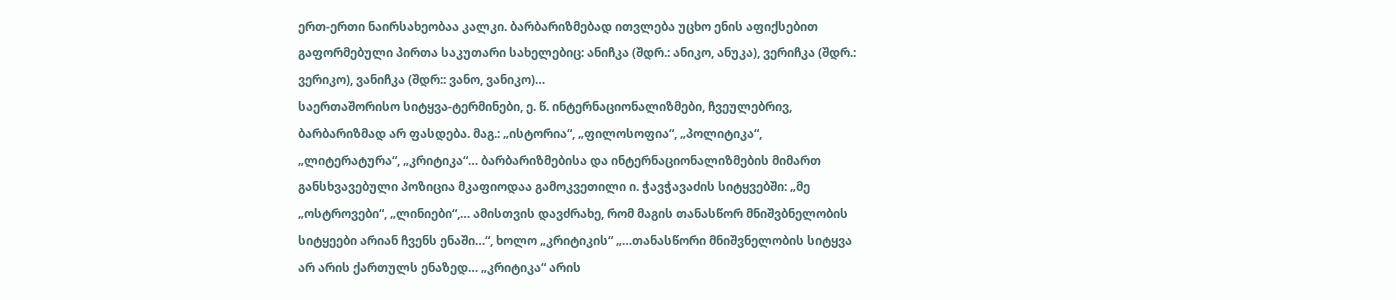ერთ-ერთი ნაირსახეობაა კალკი. ბარბარიზმებად ითვლება უცხო ენის აფიქსებით გაფორმებული პირთა საკუთარი სახელებიც: ანიჩკა (შდრ.: ანიკო, ანუკა), ვერიჩკა (შდრ.: ვერიკო), ვანიჩკა (შდრ:: ვანო, ვანიკო)…
საერთაშორისო სიტყვა-ტერმინები, ე. წ. ინტერნაციონალიზმები, ჩვეულებრივ, ბარბარიზმად არ ფასდება. მაგ.: „ისტორია“, „ფილოსოფია“, „პოლიტიკა“, „ლიტერატურა“, „კრიტიკა“… ბარბარიზმებისა და ინტერნაციონალიზმების მიმართ განსხვავებული პოზიცია მკაფიოდაა გამოკვეთილი ი. ჭავჭავაძის სიტყვებში: „მე „ოსტროვები“, „ლინიები“,… ამისთვის დავძრახე, რომ მაგის თანასწორ მნიშვბნელობის სიტყეები არიან ჩვენს ენაში…“, ხოლო „კრიტიკის“ „…თანასწორი მნიშვნელობის სიტყვა არ არის ქართულს ენაზედ… „კრიტიკა“ არის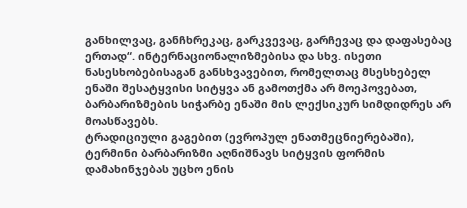განხილვაც, განჩხრეკაც, გარკვევაც, გარჩევაც და დაფასებაც ერთად“. ინტერნაციონალიზმებისა და სხვ. ისეთი ნასესხობებისაგან განსხვავებით, რომელთაც მსესხებელ ენაში შესატყვისი სიტყვა ან გამოთქმა არ მოეპოვებათ, ბარბარიზმების სიჭარბე ენაში მის ლექსიკურ სიმდიდრეს არ მოასწავებს.
ტრადიციული გაგებით (ევროპულ ენათმეცნიერებაში), ტერმინი ბარბარიზმი აღნიშნავს სიტყვის ფორმის დამახინჯებას უცხო ენის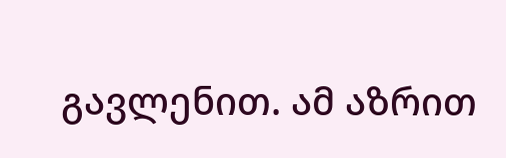გავლენით. ამ აზრით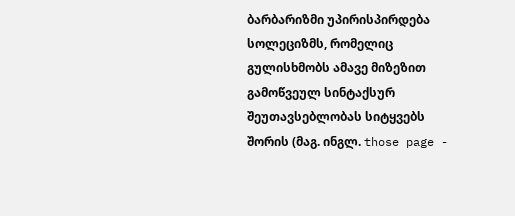ბარბარიზმი უპირისპირდება სოლეციზმს, რომელიც გულისხმობს ამავე მიზეზით გამოწვეულ სინტაქსურ შეუთავსებლობას სიტყვებს შორის (მაგ. ინგლ. those page -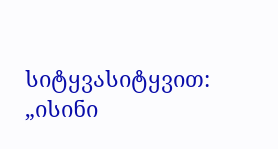სიტყვასიტყვით: „ისინი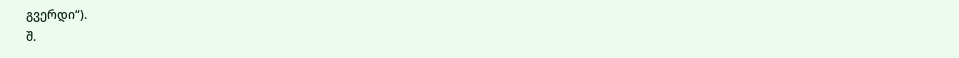გვერდი“).
შ.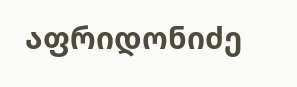აფრიდონიძე